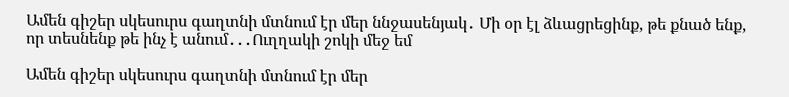Ամեն գիշեր սկեսուրս գաղտնի մտնում էր մեր ննջասենյակ․ Մի օր էլ ձևացրեցինք, թե քնած ենք, որ տեսնենք թե ինչ է անում․․․Ուղղակի շոկի մեջ եմ

Ամեն գիշեր սկեսուրս գաղտնի մտնում էր մեր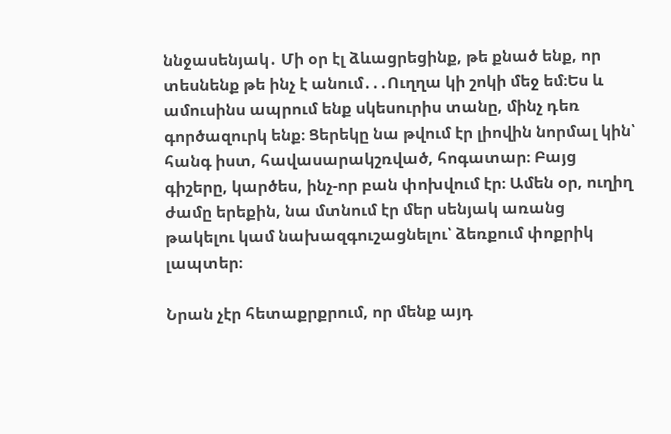ննջասենյակ․ Մի օր էլ ձևացրեցինք, թե քնած ենք, որ տեսնենք թե ինչ է անում․․․Ուղղա կի շոկի մեջ եմ։Ես և ամուսինս ապրում ենք սկեսուրիս տանը, մինչ դեռ գործազուրկ ենք։ Ցերեկը նա թվում էր լիովին նորմալ կին՝ հանգ իստ, հավասարակշռված, հոգատար։ Բայց գիշերը, կարծես, ինչ-որ բան փոխվում էր։ Ամեն օր, ուղիղ ժամը երեքին, նա մտնում էր մեր սենյակ առանց թակելու կամ նախազգուշացնելու՝ ձեռքում փոքրիկ լապտեր։

Նրան չէր հետաքրքրում, որ մենք այդ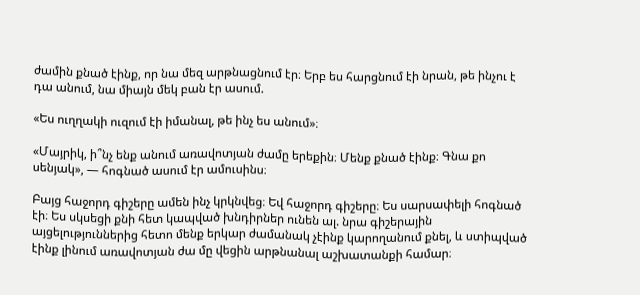ժամին քնած էինք, որ նա մեզ արթնացնում էր։ Երբ ես հարցնում էի նրան, թե ինչու է դա անում, նա միայն մեկ բան էր ասում.

«Ես ուղղակի ուզում էի իմանալ, թե ինչ ես անում»։

«Մայրիկ, ի՞նչ ենք անում առավոտյան ժամը երեքին։ Մենք քնած էինք։ Գնա քո սենյակ», — հոգնած ասում էր ամուսինս։

Բայց հաջորդ գիշերը ամեն ինչ կրկնվեց։ Եվ հաջորդ գիշերը։ Ես սարսափելի հոգնած էի։ Ես սկսեցի քնի հետ կապված խնդիրներ ունեն ալ. նրա գիշերային այցելություններից հետո մենք երկար ժամանակ չէինք կարողանում քնել, և ստիպված էինք լինում առավոտյան ժա մը վեցին արթնանալ աշխատանքի համար։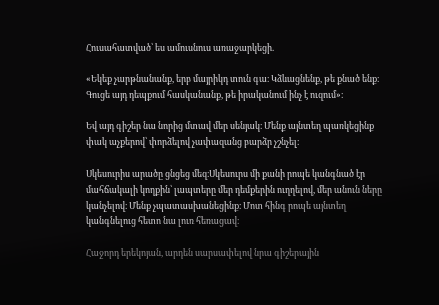Հուսահատված՝ ես ամուսնուս առաջարկեցի.

«Եկեք չարթնանանք, երբ մայրիկդ տուն գա։ Կձևացնենք, թե քնած ենք։ Գուցե այդ դեպքում հասկանանք, թե իրականում ինչ է ուզում»։

Եվ այդ գիշեր նա նորից մտավ մեր սենյակ։ Մենք այնտեղ պառկեցինք փակ աչքերով՝ փորձելով չափազանց բարձր չշնչել։

Սկեսուրիս արածը ցնցեց մեզ։Սկեսուրս մի քանի րոպե կանգնած էր մահճակալի կողքին՝ լապտերը մեր դեմքերին ուղղելով, մեր անուն ները կանչելով։ Մենք չպատասխանեցինք։ Մոտ հինգ րոպե այնտեղ կանգնելուց հետո նա լուռ հեռացավ։

Հաջորդ երեկոյան, արդեն սարսափելով նրա գիշերային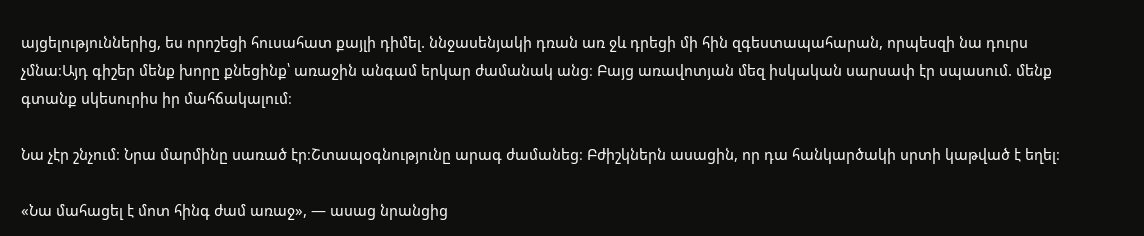այցելություններից, ես որոշեցի հուսահատ քայլի դիմել. ննջասենյակի դռան առ ջև դրեցի մի հին զգեստապահարան, որպեսզի նա դուրս չմնա։Այդ գիշեր մենք խորը քնեցինք՝ առաջին անգամ երկար ժամանակ անց։ Բայց առավոտյան մեզ իսկական սարսափ էր սպասում. մենք գտանք սկեսուրիս իր մահճակալում։

Նա չէր շնչում։ Նրա մարմինը սառած էր։Շտապօգնությունը արագ ժամանեց։ Բժիշկներն ասացին, որ դա հանկարծակի սրտի կաթված է եղել։

«Նա մահացել է մոտ հինգ ժամ առաջ», — ասաց նրանցից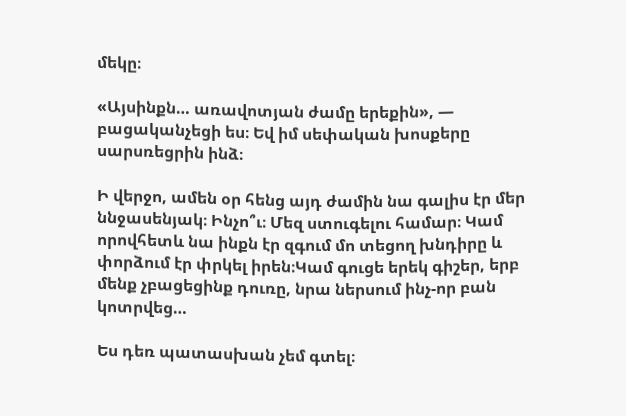մեկը։

«Այսինքն… առավոտյան ժամը երեքին», — բացականչեցի ես։ Եվ իմ սեփական խոսքերը սարսռեցրին ինձ։

Ի վերջո, ամեն օր հենց այդ ժամին նա գալիս էր մեր ննջասենյակ։ Ինչո՞ւ։ Մեզ ստուգելու համար։ Կամ որովհետև նա ինքն էր զգում մո տեցող խնդիրը և փորձում էր փրկել իրեն։Կամ գուցե երեկ գիշեր, երբ մենք չբացեցինք դուռը, նրա ներսում ինչ-որ բան կոտրվեց…

Ես դեռ պատասխան չեմ գտել։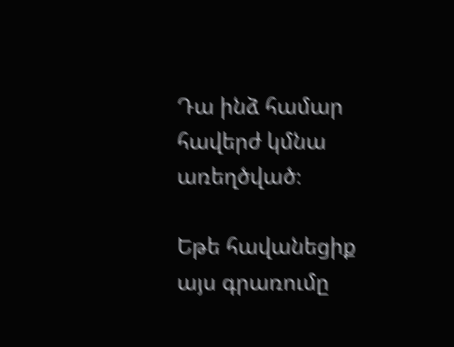Դա ինձ համար հավերժ կմնա առեղծված։

Եթե հավանեցիք այս գրառումը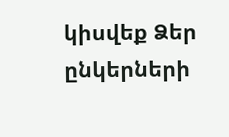կիսվեք Ձեր ընկերների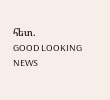հետ.
GOOD LOOKING NEWS